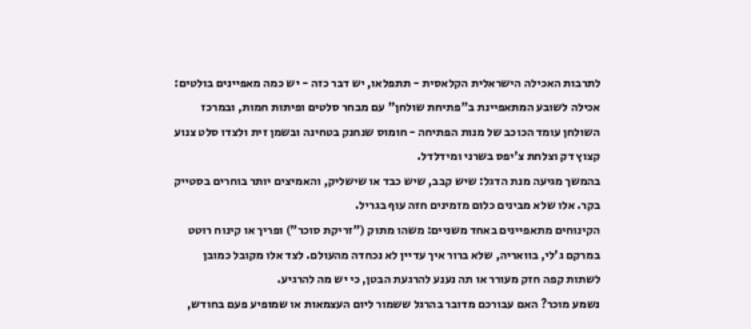לתרבות האכילה הישראלית הקלאסית - תתפלאו, יש דבר כזה - יש כמה מאפיינים בולטים: אכילה לשובע המתאפיינת ב"פתיחת שולחן" עם מבחר סלטים ופיתות חמות, ובמרכז השולחן עומד הכוכב של מנות הפתיחה - חומוס שנחנק בטחינה ובשמן זית ולצדו סלט צנוע קצוץ דק וצלחת צ'יפס בשרני ומידלדל.
בהמשך מגיעה מנת הדגל: שיש קבב, שיש כבד או שישליק, והאמיצים יותר בוחרים בסטייק בקר. אלו שלא מבינים כלום מזמינים חזה עוף בגריל.
הקינוחים מתאפיינים באחד משניים: משהו מתוק ("זריקת סוכר") ופריך או קינוח רוטט במרקם ג'לי, בוואריה, שלא ברור איך עדיין לא נכחדה מהעולם. לצד אלו מקובל כמובן לשתות קפה חזק מעורר או תה נענע להרגעת הבטן, כי יש מה להרגיע.
נשמע מוכר? האם עבורכם מדובר בהרגל ששמור ליום העצמאות או שמופיע פעם בחודש,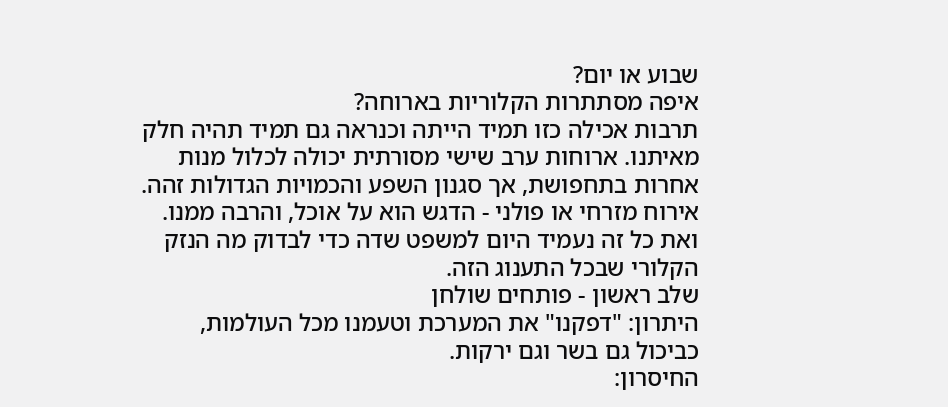שבוע או יום?
איפה מסתתרות הקלוריות בארוחה?
תרבות אכילה כזו תמיד הייתה וכנראה גם תמיד תהיה חלק מאיתנו. ארוחות ערב שישי מסורתית יכולה לכלול מנות אחרות בתחפושת, אך סגנון השפע והכמויות הגדולות זהה. אירוח מזרחי או פולני - הדגש הוא על אוכל, והרבה ממנו. ואת כל זה נעמיד היום למשפט שדה כדי לבדוק מה הנזק הקלורי שבכל התענוג הזה.
שלב ראשון - פותחים שולחן
היתרון: "דפקנו" את המערכת וטעמנו מכל העולמות, כביכול גם בשר וגם ירקות.
החיסרון: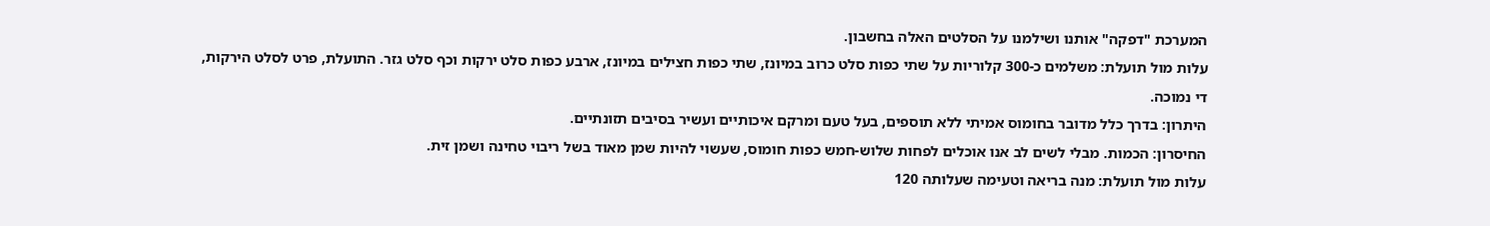המערכת "דפקה" אותנו ושילמנו על הסלטים האלה בחשבון.
עלות מול תועלת: משלמים כ-300 קלוריות על שתי כפות סלט כרוב במיונז, שתי כפות חצילים במיונז, ארבע כפות סלט ירקות וכף סלט גזר. התועלת, פרט לסלט הירקות, די נמוכה.
היתרון: בדרך כלל מדובר בחומוס אמיתי ללא תוספים, בעל טעם ומרקם איכותיים ועשיר בסיבים תזונתיים.
החיסרון: הכמות. מבלי לשים לב אנו אוכלים לפחות שלוש-חמש כפות חומוס, שעשוי להיות שמן מאוד בשל ריבוי טחינה ושמן זית.
עלות מול תועלת: מנה בריאה וטעימה שעלותה 120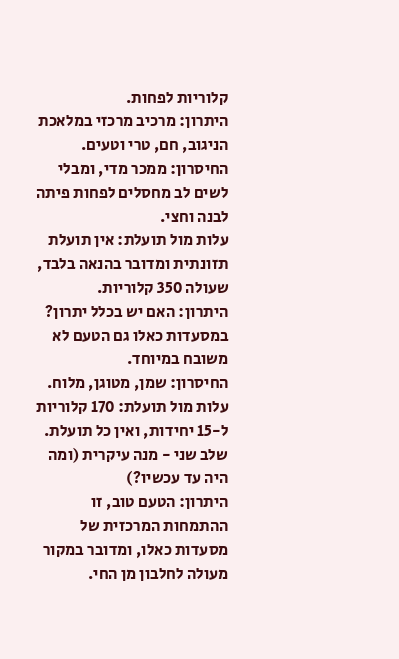קלוריות לפחות.
היתרון: מרכיב מרכזי במלאכת הניגוב, חם, טרי וטעים.
החיסרון: ממכר מדי, ומבלי לשים לב מחסלים לפחות פיתה לבנה וחצי.
עלות מול תועלת: אין תועלת תזונתית ומדובר בהנאה בלבד, שעולה 350 קלוריות.
היתרון: האם יש בכלל יתרון? במסעדות כאלו גם הטעם לא משובח במיוחד.
החיסרון: שמן, מטוגן, מלוח.
עלות מול תועלת: 170 קלוריות ל-15 יחידות, ואין כל תועלת.
שלב שני - מנה עיקרית (ומה היה עד עכשיו?)
היתרון: הטעם טוב, זו ההתמחות המרכזית של מסעדות כאלו, ומדובר במקור מעולה לחלבון מן החי.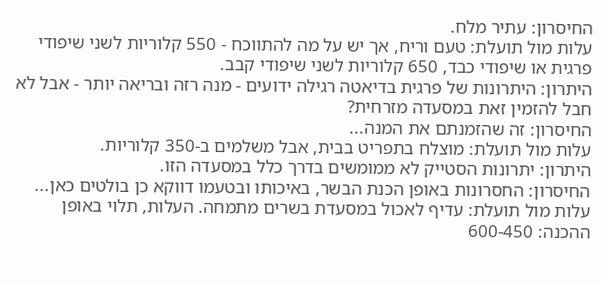החיסרון: עתיר מלח.
עלות מול תועלת: טעם וריח, אך יש על מה להתווכח - 550 קלוריות לשני שיפודי פרגית או שיפודי כבד, 650 קלוריות לשני שיפודי קבב.
היתרון: היתרונות של פרגית בדיאטה רגילה ידועים - מנה רזה ובריאה יותר - אבל לא חבל להזמין זאת במסעדה מזרחית?
החיסרון: זה שהזמנתם את המנה...
עלות מול תועלת: מוצלח בתפריט בבית, אבל משלמים ב-350 קלוריות.
היתרון: יתרונות הסטייק לא ממומשים בדרך כלל במסעדה הזו.
החיסרון: החסרונות באופן הכנת הבשר, באיכותו ובטעמו דווקא כן בולטים כאן...
עלות מול תועלת: עדיף לאכול במסעדת בשרים מתמחה. העלות, תלוי באופן ההכנה: 600-450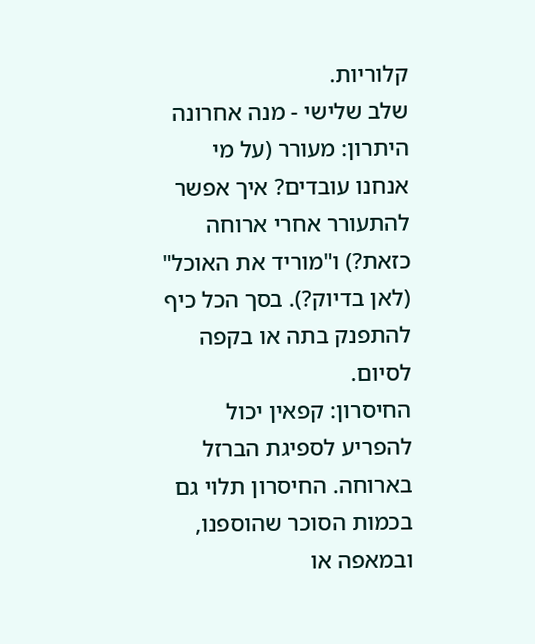קלוריות.
שלב שלישי - מנה אחרונה
היתרון: מעורר (על מי אנחנו עובדים? איך אפשר להתעורר אחרי ארוחה כזאת?) ו"מוריד את האוכל" (לאן בדיוק?). בסך הכל כיף להתפנק בתה או בקפה לסיום.
החיסרון: קפאין יכול להפריע לספיגת הברזל בארוחה. החיסרון תלוי גם בכמות הסוכר שהוספנו, ובמאפה או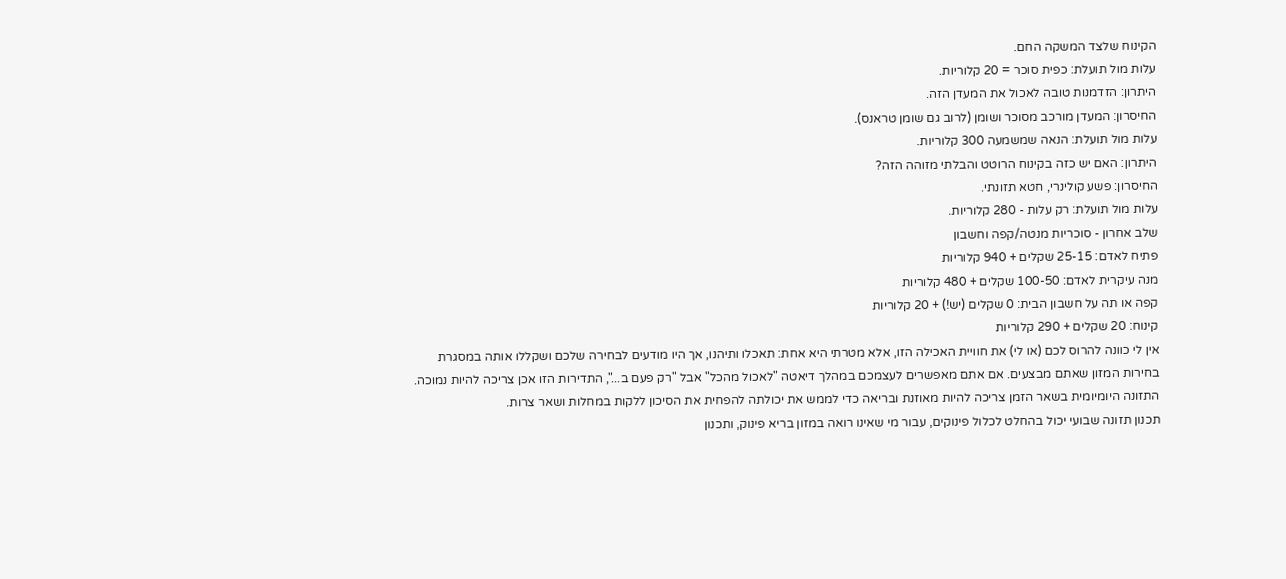הקינוח שלצד המשקה החם.
עלות מול תועלת: כפית סוכר = 20 קלוריות.
היתרון: הזדמנות טובה לאכול את המעדן הזה.
החיסרון: המעדן מורכב מסוכר ושומן (לרוב גם שומן טראנס).
עלות מול תועלת: הנאה שמשמעה 300 קלוריות.
היתרון: האם יש כזה בקינוח הרוטט והבלתי מזוהה הזה?
החיסרון: פשע קולינרי, חטא תזונתי.
עלות מול תועלת: רק עלות - 280 קלוריות.
שלב אחרון - סוכריות מנטה/קפה וחשבון
פתיח לאדם: 25-15 שקלים + 940 קלוריות
מנה עיקרית לאדם: 100-50 שקלים + 480 קלוריות
קפה או תה על חשבון הבית: 0 שקלים (יש!) + 20 קלוריות
קינוח: 20 שקלים + 290 קלוריות
אין לי כוונה להרוס לכם (או לי) את חוויית האכילה הזו, אלא מטרתי היא אחת: תאכלו ותיהנו, אך היו מודעים לבחירה שלכם ושקללו אותה במסגרת בחירות המזון שאתם מבצעים. אם אתם מאפשרים לעצמכם במהלך דיאטה "לאכול מהכל" אבל "רק פעם ב...", התדירות הזו אכן צריכה להיות נמוכה.
התזונה היומיומית בשאר הזמן צריכה להיות מאוזנת ובריאה כדי לממש את יכולתה להפחית את הסיכון ללקות במחלות ושאר צרות.
תכנון תזונה שבועי יכול בהחלט לכלול פינוקים, עבור מי שאינו רואה במזון בריא פינוק, ותכנון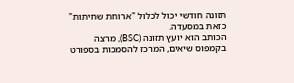תזונה חודשי יכול לכלול "ארוחת שחיתות" כזאת במסעדה.
הכותב הוא יועץ תזונה (BSC), מרצה בקמפוס שיאים, המרכז להסמכות בספורט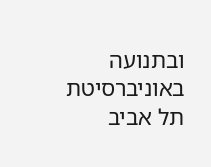ובתנועה באוניברסיטת תל אביב